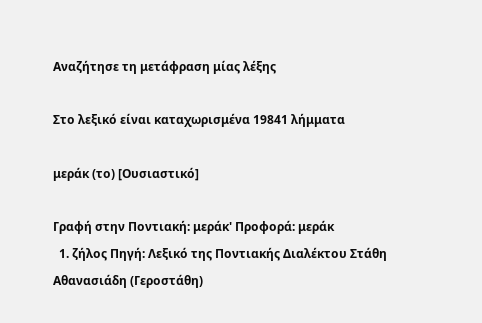Αναζήτησε τη μετάφραση μίας λέξης

Στο λεξικό είναι καταχωρισμένα 19841 λήμματα

μεράκ (το) [Ουσιαστικό]

Γραφή στην Ποντιακή: μεράκ' Προφορά: μεράκ
  1. ζήλος Πηγή: Λεξικό της Ποντιακής Διαλέκτου Στάθη Αθανασιάδη (Γεροστάθη)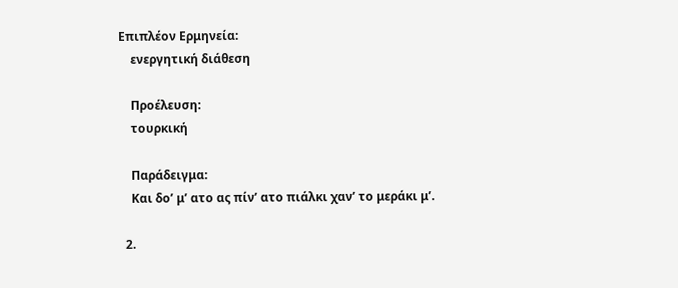Επιπλέον Ερμηνεία:
    ενεργητική διάθεση

    Προέλευση:
    τουρκική

    Παράδειγμα:
    Και δο’ μ’ ατο ας πίν’ ατο πιάλκι χαν’ το μεράκι μ’.

  2.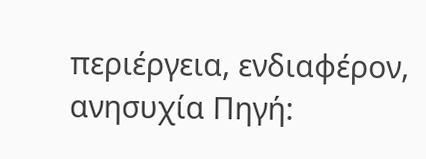περιέργεια, ενδιαφέρον, ανησυχία Πηγή: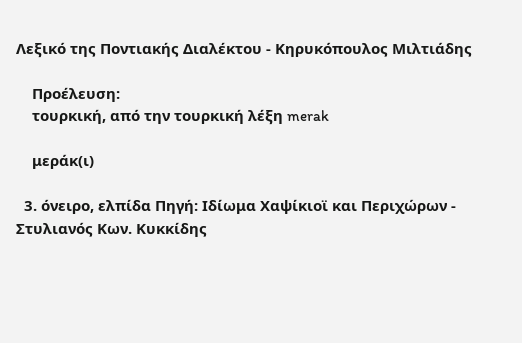Λεξικό της Ποντιακής Διαλέκτου - Κηρυκόπουλος Μιλτιάδης

    Προέλευση:
    τουρκική, από την τουρκική λέξη merak

    μεράκ(ι)

  3. όνειρο, ελπίδα Πηγή: Ιδίωμα Χαψίκιοϊ και Περιχώρων - Στυλιανός Κων. Κυκκίδης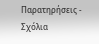Παρατηρήσεις - Σχόλια